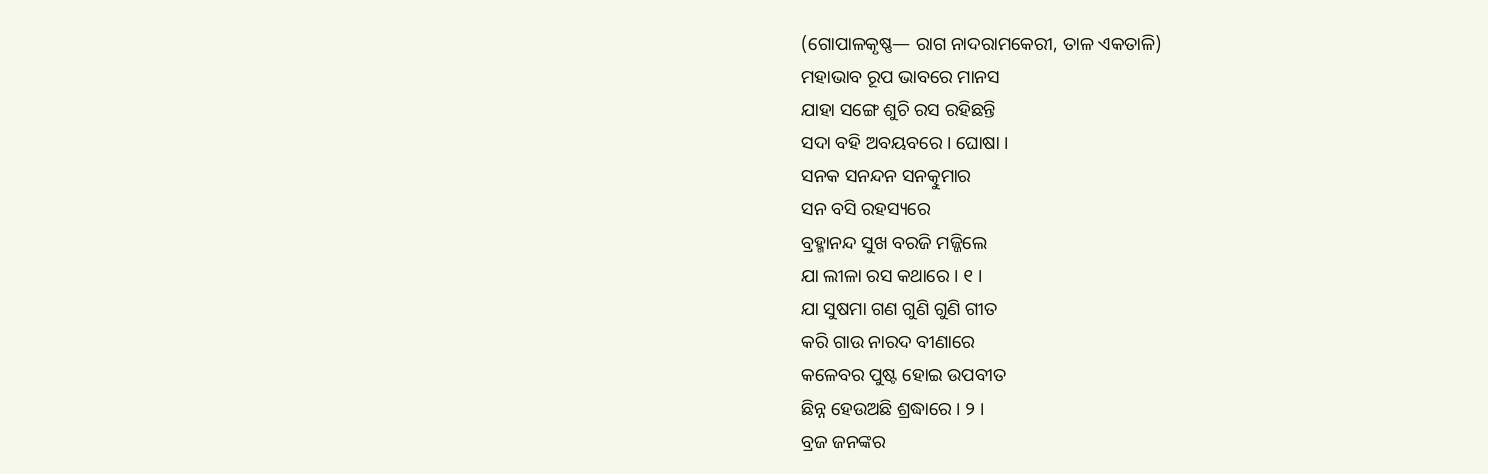(ଗୋପାଳକୃଷ୍ଣ— ରାଗ ନାଦରାମକେରୀ, ତାଳ ଏକତାଳି)
ମହାଭାବ ରୂପ ଭାବରେ ମାନସ
ଯାହା ସଙ୍ଗେ ଶୁଚି ରସ ରହିଛନ୍ତି
ସଦା ବହି ଅବୟବରେ । ଘୋଷା ।
ସନକ ସନନ୍ଦନ ସନତ୍କୁମାର
ସନ ବସି ରହସ୍ୟରେ
ବ୍ରହ୍ମାନନ୍ଦ ସୁଖ ବରଜି ମଜ୍ଜିଲେ
ଯା ଲୀଳା ରସ କଥାରେ । ୧ ।
ଯା ସୁଷମା ଗଣ ଗୁଣି ଗୁଣି ଗୀତ
କରି ଗାଉ ନାରଦ ବୀଣାରେ
କଳେବର ପୁଷ୍ଟ ହୋଇ ଉପବୀତ
ଛିନ୍ନ ହେଉଅଛି ଶ୍ରଦ୍ଧାରେ । ୨ ।
ବ୍ରଜ ଜନଙ୍କର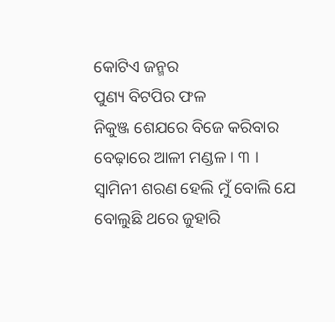କୋଟିଏ ଜନ୍ମର
ପୁଣ୍ୟ ବିଟପିର ଫଳ
ନିକୁଞ୍ଜ ଶେଯରେ ବିଜେ କରିବାର
ବେଢ଼ାରେ ଆଳୀ ମଣ୍ଡଳ । ୩ ।
ସ୍ୱାମିନୀ ଶରଣ ହେଲି ମୁଁ ବୋଲି ଯେ
ବୋଲୁଛି ଥରେ ଜୁହାରି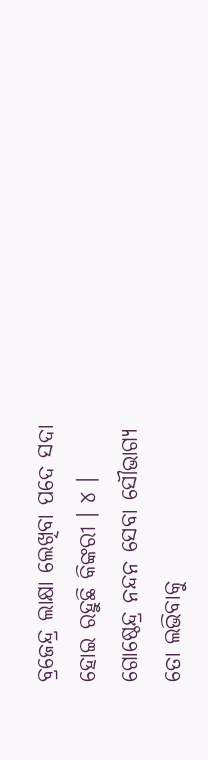ବ୍ରଜେନ୍ଦ୍ର ଲାକ୍ଷା ଲେଖିବା ପଦେ ସଦା
ହୋଇ ରହୁଛି କିଙ୍କରୀ । ୪ ।
ଗୋଷ୍ଠେନ୍ଦ୍ର ନନ୍ଦନ ସେବା ସୌଭାଗ୍ୟ
ତୋ ଲଭିବାକୁ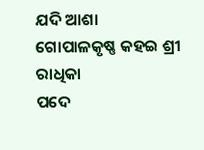ଯଦି ଆଶା
ଗୋପାଳକୃଷ୍ଣ କହଇ ଶ୍ରୀ ରାଧିକା
ପଦେ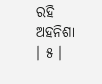ରହି ଅହନିଶା । ୫ ।